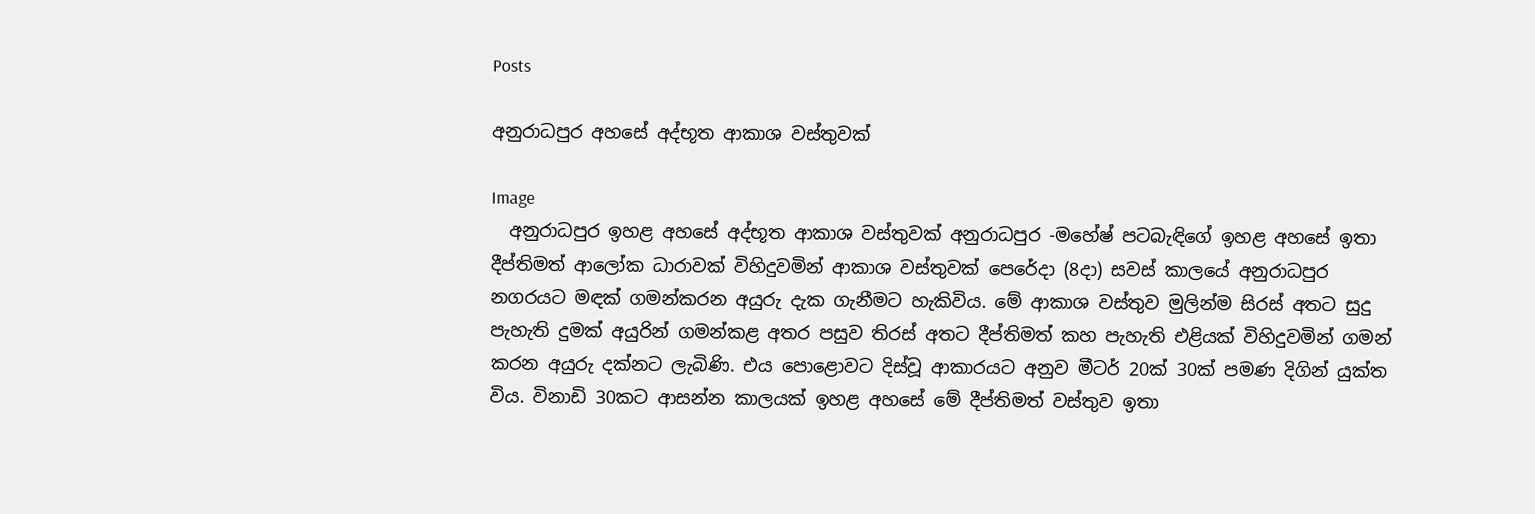Posts

අනුරාධපුර අහසේ අද්භූත ආකාශ වස්තුවක්

Image
  අනුරාධපුර ඉහළ අහසේ අද්භූත ආකාශ වස්තුවක් අනුරාධපුර -මහේෂ් පටබැඳිගේ ඉහළ අහසේ ඉතා දීප්තිමත් ආලෝක ධාරාවක් විහිදුවමින් ආකාශ වස්තුවක් පෙරේදා (8දා) සවස් කාලයේ අනුරාධපුර නගරයට මඳක් ගමන්කරන අයුරු දැක ගැනීමට හැකිවිය. මේ ආකාශ වස්තුව මුලින්ම සිරස් අතට සුදු පැහැති දුමක් අයුරින් ගමන්කළ අතර පසුව තිරස් අතට දීප්තිමත් කහ පැහැති එළියක් විහිදුවමින් ගමන් කරන අයුරු දක්නට ලැබිණි. එය පොළොවට දිස්වූ ආකාරයට අනුව මීටර් 20ක් 30ක් පමණ දිගින් යුක්ත විය. විනාඩි 30කට ආසන්න කාලයක් ඉහළ අහසේ මේ දීප්තිමත් වස්තුව ඉතා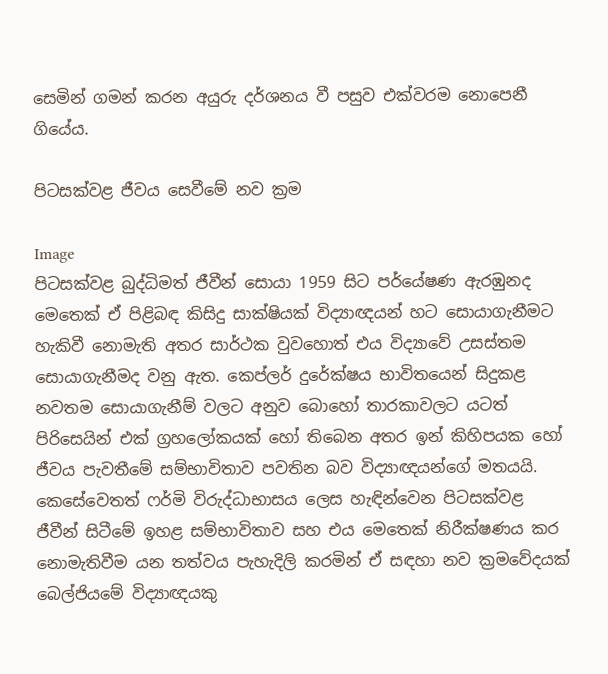සෙමින් ගමන් කරන අයුරු දර්ශනය වී පසුව එක්වරම නොපෙනී ගියේය.

පිටසක්වළ ජීවය සෙවීමේ නව ක්‍රම

Image
පිටසක්වළ බුද්ධිමත් ජීවීන් සොයා 1959 සිට පර්යේෂණ ඇරඹුනද මෙතෙක් ඒ පිළිබඳ කිසිදු සාක්ෂියක් විද්‍යාඥයන් හට සොයාගැනීමට හැකිවී නොමැති අතර සාර්ථක වුවහොත් එය විද්‍යාවේ උසස්තම සොයාගැනීමද වනු ඇත. කෙප්ලර් දුරේක්ෂය භාවිතයෙන් සිදුකළ නවතම සොයාගැනීම් වලට අනුව බොහෝ තාරකාවලට යටත් පිරිසෙයින් එක් ග්‍රහලෝකයක් හෝ තිබෙන අතර ඉන් කිහිපයක හෝ ජීවය පැවතීමේ සම්භාවිතාව පවතින බව විද්‍යාඥයන්ගේ මතයයි. කෙසේවෙතත් ෆර්මි විරුද්ධාභාසය ලෙස හැඳින්වෙන පිටසක්වළ ජීවීන් සිටීමේ ඉහළ සම්භාවිතාව සහ එය මෙතෙක් නිරීක්ෂණය කර නොමැතිවීම යන තත්වය පැහැදිලි කරමින් ඒ සඳහා නව ක්‍රමවේදයක් බෙල්ජියමේ විද්‍යාඥයකු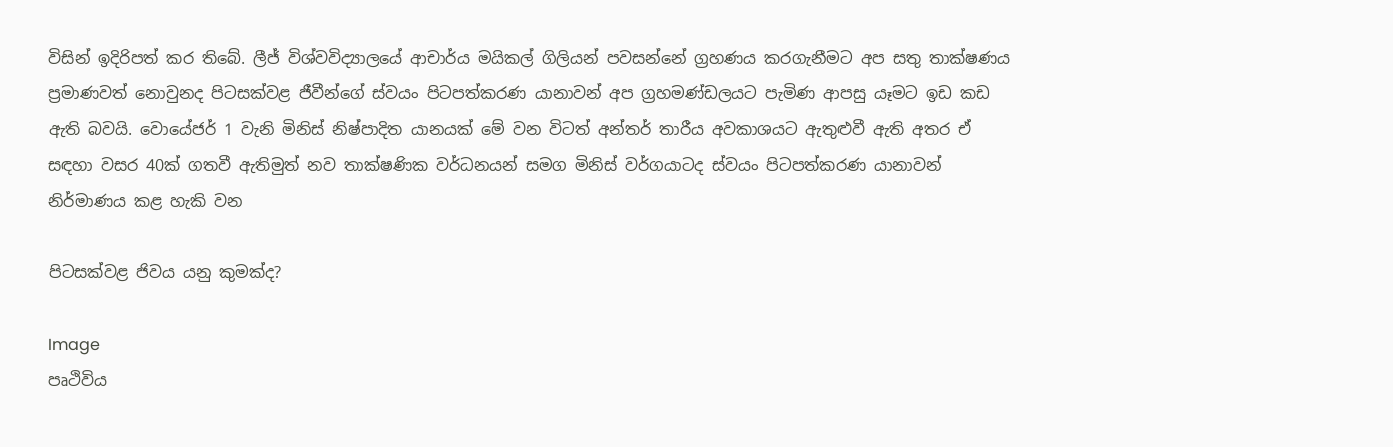විසින් ඉදිරිපත් කර තිබේ. ලීජ් විශ්වවිද්‍යාලයේ ආචාර්ය මයිකල් ගිලියන් පවසන්නේ ග්‍රහණය කරගැනීමට අප සතු තාක්ෂණය ප්‍රමාණවත් නොවුනද පිටසක්වළ ජීවීන්ගේ ස්වයං පිටපත්කරණ යානාවන් අප ග්‍රහමණ්ඩලයට පැමිණ ආපසු යෑමට ඉඩ කඩ ඇති බවයි. වොයේජර් 1 වැනි මිනිස් නිෂ්පාදිත යානයක් මේ වන විටත් අන්තර් තාරීය අවකාශයට ඇතුළුවී ඇති අතර ඒ සඳහා වසර 40ක් ගතවී ඇතිමුත් නව තාක්ෂණික වර්ධනයන් සමග මිනිස් වර්ගයාටද ස්වයං පිටපත්කරණ යානාවන් නිර්මාණය කළ හැකි වන

පිටසක්වළ ජිවය යනු කුමක්ද?

Image
පෘථිවිය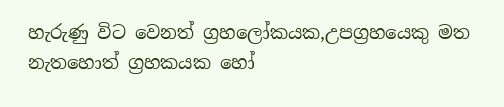හැරුණු විට වෙනත් ග්‍රහලෝකයක,උපග්‍රහයෙකු මත නැතහොත් ග්‍රහකයක හෝ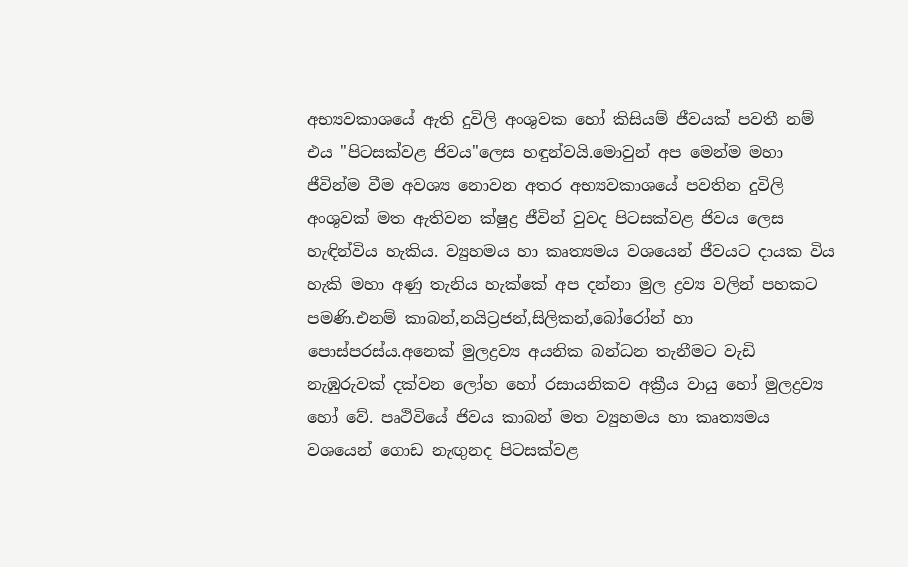අභ්‍යවකාශයේ ඇති දුවිලි අංශුවක හෝ කිසියම් ජීවයක් පවතී නම් එය "පිටසක්වළ ජිවය"ලෙස හඳුන්වයි.මොවුන් අප මෙන්ම මහා ජීවින්ම වීම අවශ්‍ය නොවන අතර අභ්‍යවකාශයේ පවතින දුවිලි අංශුවක් මත ඇතිවන ක්ෂුද්‍ර ජීවින් වුවද පිටසක්වළ ජිවය ලෙස හැඳින්විය හැකිය. ව්‍යුහමය හා කෘත්‍යමය වශයෙන් ජීවයට දායක විය හැකි මහා අණු තැනිය හැක්කේ අප දන්නා මුල ද්‍රව්‍ය වලින් පහකට පමණි.එනම් කාබන්,නයිට්‍රජන්,සිලිකන්,බෝරෝන් හා පොස්පරස්ය.අනෙක් මුලද්‍රව්‍ය අයනික බන්ධන තැනීමට වැඩි නැඹුරුවක් දක්වන ලෝහ හෝ රසායනිකව අක්‍රීය වායු හෝ මුලද්‍රව්‍ය හෝ වේ. පෘථිවියේ ජිවය කාබන් මත ව්‍යුහමය හා කෘත්‍යමය වශයෙන් ගොඩ නැඟුනද පිටසක්වළ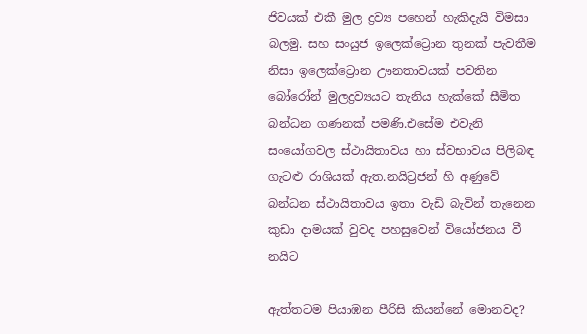ජිවයක් එකී මුල ද්‍රව්‍ය පහෙන් හැකිදැයි විමසා බලමු. සහ සංයුජ ඉලෙක්ට්‍රොන තුනක් පැවතීම නිසා ඉලෙක්ට්‍රොන ඌනතාවයක් පවතින බෝරෝන් මුලද්‍රව්‍යයට තැනිය හැක්කේ සීමිත බන්ධන ගණනක් පමණි.එසේම එවැනි සංයෝගවල ස්ථායිතාවය හා ස්වභාවය පිලිබඳ ගැටළු රාශියක් ඇත.නයිට්‍රජන් හි අණුවේ බන්ධන ස්ථායිතාවය ඉතා වැඩි බැවින් තැනෙන කුඩා දාමයක් වුවද පහසුවෙන් වියෝජනය වී නයිට

ඇත්තටම පියාඹන පීරිසි කියන්නේ මොනවද?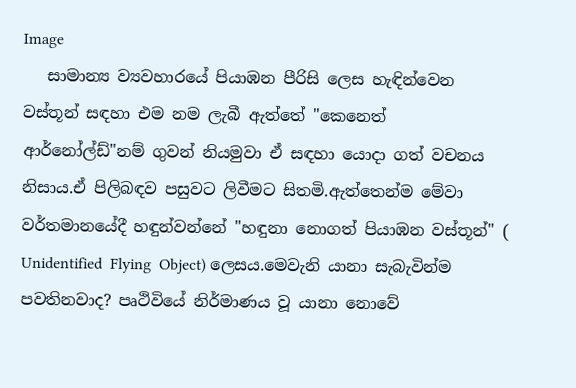Image
   සාමාන්‍ය ව්‍යවහාරයේ පියාඹන පීරිසි ලෙස හැඳින්වෙන වස්තූන් සඳහා එම නම ලැබී ඇත්තේ "කෙනෙත් ආර්නෝල්ඩ්"නම් ගුවන් නියමුවා ඒ සඳහා යොදා ගත් වචනය නිසාය.ඒ පිලිබඳව පසුවට ලිවීමට සිතමි.ඇත්තෙන්ම මේවා වර්තමානයේදී හඳුන්වන්නේ "හඳුනා නොගත් පියාඹන වස්තූන්" ( Unidentified  Flying  Object) ලෙසය.මෙවැනි යානා සැබැවින්ම පවතිනවාද? පෘථිවියේ නිර්මාණය වූ යානා නොවේ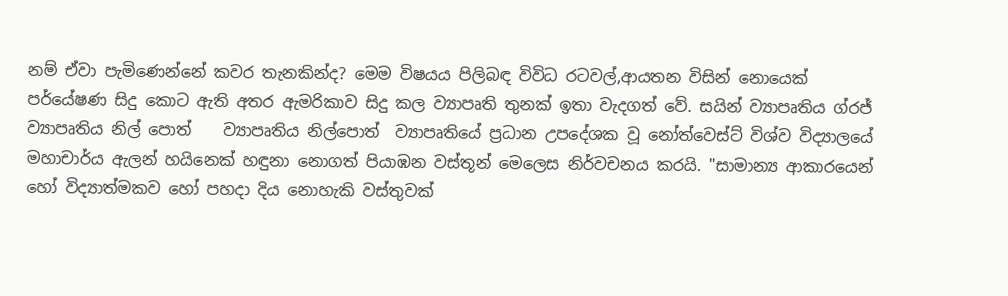නම් ඒවා පැමිණෙන්නේ කවර තැනකින්ද? මෙම විෂයය පිලිබඳ විවිධ රටවල්,ආයතන විසින් නොයෙක් පර්යේෂණ සිදු කොට ඇති අතර ඇමරිකාව සිදු කල ව්‍යාපෘති තුනක් ඉතා වැදගත් වේ. සයින් ව්‍යාපෘතිය ග්රජ්    ව්‍යාපෘතිය නිල් පොත්    ව්‍යාපෘතිය නිල්පොත්  ව්‍යාපෘතියේ ප්‍රධාන උපදේශක වූ නෝත්වෙස්ට් විශ්ව විද්‍යාලයේ මහාචාර්ය ඇලන් හයිනෙක් හඳුනා නොගත් පියාඹන වස්තූන් මෙලෙස නිර්වචනය කරයි. "සාමාන්‍ය ආකාරයෙන් හෝ විද්‍යාත්මකව හෝ පහදා දිය නොහැකි වස්තුවක්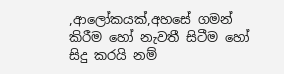,ආලෝකයක්,අහසේ ගමන් කිරීම හෝ නැවතී සිටීම හෝ සිදු කරයි නම්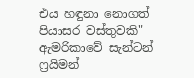එය හඳුනා නොගත් පියාසර වස්තුවකි"                    ඇමරිකාවේ සැන්ටන් ෆ්‍රයිමන්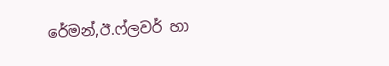රේමන්,ඊ.ෆ්ලවර් හා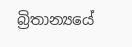බ්‍රිතාන්‍යයේ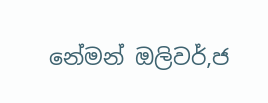නේමන් ඔලිවර්,ජ